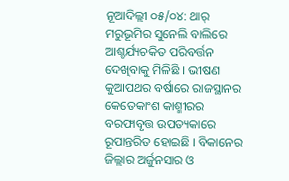ନୂଆଦିଲ୍ଲୀ ୦୫/୦୪: ଥାର୍ ମରୁଭୂମିର ସୁନେଲି ବାଲିରେ ଆଶ୍ଚର୍ଯ୍ୟଚକିତ ପରିବର୍ତ୍ତନ ଦେଖିବାକୁ ମିଳିଛି । ଭୀଷଣ କୁଆପଥର ବର୍ଷାରେ ରାଜସ୍ଥାନର କେତେକାଂଶ କାଶ୍ମୀରର ବରଫାବୃତ୍ତ ଉପତ୍ୟକାରେ ରୂପାନ୍ତରିତ ହୋଇଛି । ବିକାନେର ଜିଲ୍ଲାର ଅର୍ଜୁନସାର ଓ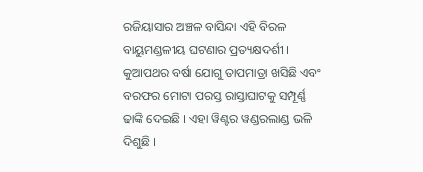ରଜିୟାସାର ଅଞ୍ଚଳ ବାସିନ୍ଦା ଏହି ବିରଳ ବାୟୁମଣ୍ଡଳୀୟ ଘଟଣାର ପ୍ରତ୍ୟକ୍ଷଦର୍ଶୀ । କୁଆପଥର ବର୍ଷା ଯୋଗୁ ତାପମାତ୍ରା ଖସିଛି ଏବଂ ବରଫର ମୋଟା ପରସ୍ତ ରାସ୍ତାଘାଟକୁ ସମ୍ପୂର୍ଣ୍ଣ ଢାଙ୍କି ଦେଇଛି । ଏହା ୱିଣ୍ଟର ୱଣ୍ଡରଲାଣ୍ଡ ଭଳି ଦିଶୁଛି ।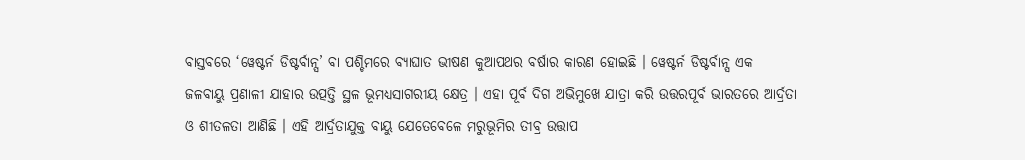ବାସ୍ତବରେ ‘ୱେଷ୍ଟର୍ନ ଡିଷ୍ଟର୍ବାନ୍ସ’ ବା ପଶ୍ଚିମରେ ବ୍ୟାଘାତ ଭୀଷଣ କୁଆପଥର ବର୍ଷାର କାରଣ ହୋଇଛି । ୱେଷ୍ଟର୍ନ ଡିଷ୍ଟର୍ବାନ୍ସ ଏକ ଜଳବାୟୁ ପ୍ରଣାଳୀ ଯାହାର ଉତ୍ପତ୍ତି ସ୍ଥଳ ଭୂମଧ୍ୟସାଗରୀୟ କ୍ଷେତ୍ର । ଏହା ପୂର୍ବ ଦିଗ ଅଭିମୁଖେ ଯାତ୍ରା କରି ଉତ୍ତରପୂର୍ବ ଭାରତରେ ଆର୍ଦ୍ରତା ଓ ଶୀତଳତା ଆଣିଛି । ଏହି ଆର୍ଦ୍ରତାଯୁକ୍ତ ବାୟୁ ଯେତେବେଳେ ମରୁଭୂମିର ତୀବ୍ର ଉତ୍ତାପ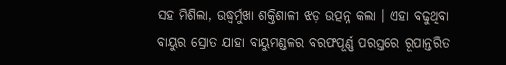ସହ ମିଶିଲା, ଉଦ୍ଧ୍ୱର୍ମୁଖା ଶକ୍ତିଶାଳୀ ଝଡ଼ ଉତ୍ପନ୍ନ କଲା । ଏହା ବଢୁଥିବା ବାୟୁର ସ୍ରୋତ ଯାହା ବାୟୁମଣ୍ଡଳର ବରଫପୂର୍ଣ୍ଣ ପରସ୍ତରେ ରୂପାନ୍ତରିତ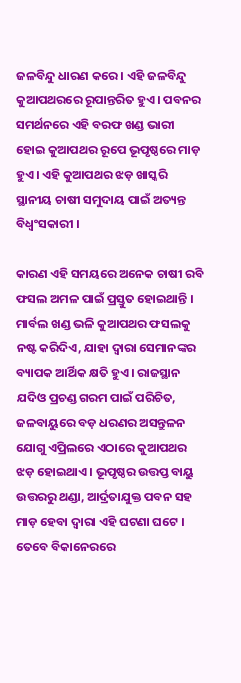ଜଳବିନ୍ଦୁ ଧାରଣ କରେ । ଏହି ଜଳବିନ୍ଦୁ କୁଆପଥରରେ ରୂପାନ୍ତରିତ ହୁଏ । ପବନର ସମର୍ଥନରେ ଏହି ବରଫ ଖଣ୍ଡ ଭାରୀ ହୋଇ କୁଆପଥର ରୂପେ ଭୂପୃଷ୍ଠରେ ମାଡ଼ ହୁଏ । ଏହି କୁଆପଥର ଝଡ଼ ଖାସ୍କରି ସ୍ଥାନୀୟ ଚାଷୀ ସମୁଦାୟ ପାଇଁ ଅତ୍ୟନ୍ତ ବିଧ୍ୱଂସକାରୀ ।

କାରଣ ଏହି ସମୟରେ ଅନେକ ଚାଷୀ ରବି ଫସଲ ଅମଳ ପାଇଁ ପ୍ରସ୍ତୁତ ହୋଇଥାନ୍ତି । ମାର୍ବଲ ଖଣ୍ଡ ଭଳି କୁଆପଥର ଫସଲକୁ ନଷ୍ଟ କରିଦିଏ, ଯାହା ଦ୍ୱାରା ସେମାନଙ୍କର ବ୍ୟାପକ ଆର୍ଥିକ କ୍ଷତି ହୁଏ । ରାଜସ୍ଥାନ ଯଦିଓ ପ୍ରଚଣ୍ଡ ଗରମ ପାଇଁ ପରିଚିତ, ଜଳବାୟୁରେ ବଡ଼ ଧରଣର ଅସନ୍ତୁଳନ ଯୋଗୁ ଏପ୍ରିଲରେ ଏଠାରେ କୁଆପଥର ଝଡ଼ ହୋଇଥାଏ । ଭୂପୃଷ୍ଠର ଉତ୍ତପ୍ତ ବାୟୁ ଉତ୍ତରରୁ ଥଣ୍ଡା, ଆର୍ଦ୍ରତାଯୁକ୍ତ ପବନ ସହ ମାଡ଼ ହେବା ଦ୍ୱାରା ଏହି ଘଟଣା ଘଟେ । ତେବେ ବିକାନେରରେ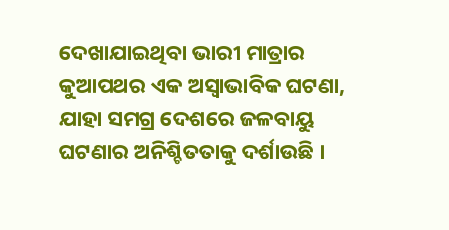ଦେଖାଯାଇଥିବା ଭାରୀ ମାତ୍ରାର କୁଆପଥର ଏକ ଅସ୍ୱାଭାବିକ ଘଟଣା, ଯାହା ସମଗ୍ର ଦେଶରେ ଜଳବାୟୁ ଘଟଣାର ଅନିଶ୍ଚିତତାକୁ ଦର୍ଶାଉଛି ।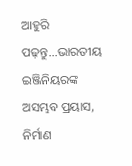ଆହୁରି ପଢ଼ନ୍ତୁ...ଭାରତୀୟ ଇଞ୍ଜିନିୟରଙ୍କ ଅସମ୍ଭବ ପ୍ରୟାସ, ନିର୍ମାଣ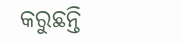କରୁଛନ୍ତି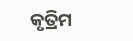କୃତ୍ରିମ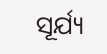ସୂର୍ଯ୍ୟ